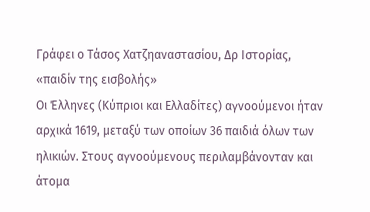Γράφει ο Τάσος Χατζηαναστασίου, Δρ Ιστορίας, «παιδίν της εισβολής»
Οι Έλληνες (Κύπριοι και Ελλαδίτες) αγνοούμενοι ήταν αρχικά 1619, μεταξύ των οποίων 36 παιδιά όλων των ηλικιών. Στους αγνοούμενους περιλαμβάνονταν και άτομα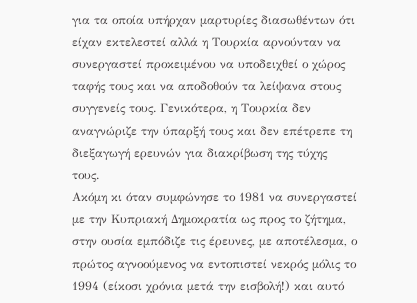για τα οποία υπήρχαν μαρτυρίες διασωθέντων ότι είχαν εκτελεστεί αλλά η Τουρκία αρνούνταν να συνεργαστεί προκειμένου να υποδειχθεί ο χώρος ταφής τους και να αποδοθούν τα λείψανα στους συγγενείς τους. Γενικότερα, η Τουρκία δεν αναγνώριζε την ύπαρξή τους και δεν επέτρεπε τη διεξαγωγή ερευνών για διακρίβωση της τύχης τους.
Ακόμη κι όταν συμφώνησε το 1981 να συνεργαστεί με την Κυπριακή Δημοκρατία ως προς το ζήτημα, στην ουσία εμπόδιζε τις έρευνες, με αποτέλεσμα, ο πρώτος αγνοούμενος να εντοπιστεί νεκρός μόλις το 1994 (είκοσι χρόνια μετά την εισβολή!) και αυτό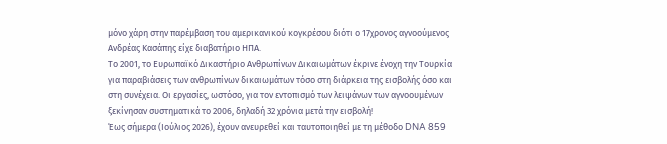μόνο χάρη στην παρέμβαση του αμερικανικού κογκρέσου διότι ο 17χρονος αγνοούμενος Ανδρέας Κασάπης είχε διαβατήριο ΗΠΑ.
Το 2001, το Ευρωπαϊκό Δικαστήριο Ανθρωπίνων Δικαιωμάτων έκρινε ένοχη την Τουρκία για παραβιάσεις των ανθρωπίνων δικαιωμάτων τόσο στη διάρκεια της εισβολής όσο και στη συνέχεια. Οι εργασίες, ωστόσο, για τον εντοπισμό των λειψάνων των αγνοουμένων ξεκίνησαν συστηματικά το 2006, δηλαδή 32 χρόνια μετά την εισβολή!
Έως σήμερα (Ιούλιος 2026), έχουν ανευρεθεί και ταυτοποιηθεί με τη μέθοδο DNA 859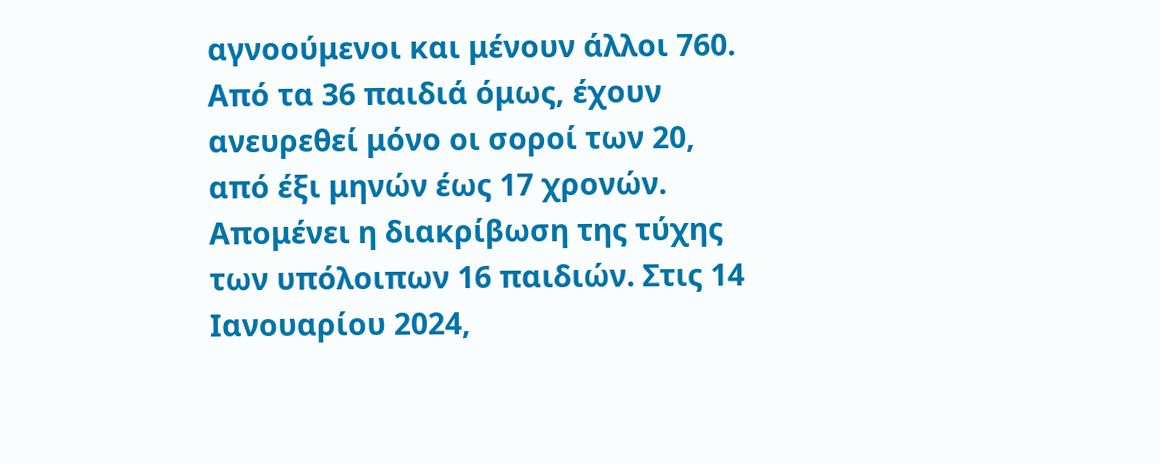αγνοούμενοι και μένουν άλλοι 760. Από τα 36 παιδιά όμως, έχουν ανευρεθεί μόνο οι σοροί των 20, από έξι μηνών έως 17 χρονών. Απομένει η διακρίβωση της τύχης των υπόλοιπων 16 παιδιών. Στις 14 Ιανουαρίου 2024,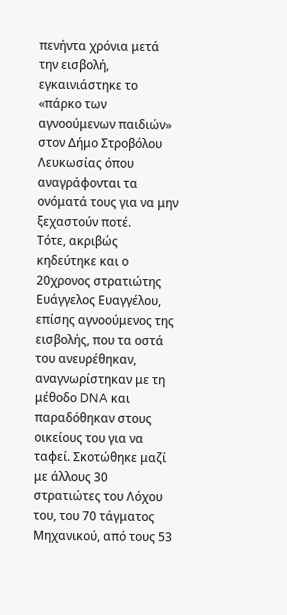πενήντα χρόνια μετά την εισβολή, εγκαινιάστηκε το «πάρκο των αγνοούμενων παιδιών» στον Δήμο Στροβόλου Λευκωσίας όπου αναγράφονται τα ονόματά τους για να μην ξεχαστούν ποτέ.
Τότε, ακριβώς κηδεύτηκε και ο 20χρονος στρατιώτης Ευάγγελος Ευαγγέλου, επίσης αγνοούμενος της εισβολής, που τα οστά του ανευρέθηκαν, αναγνωρίστηκαν με τη μέθοδο DNA και παραδόθηκαν στους οικείους του για να ταφεί. Σκοτώθηκε μαζί με άλλους 30 στρατιώτες του Λόχου του, του 70 τάγματος Μηχανικού, από τους 53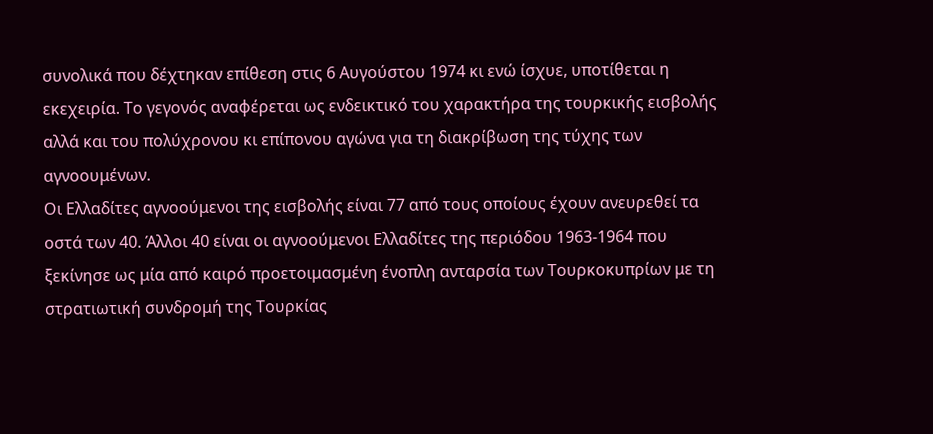συνολικά που δέχτηκαν επίθεση στις 6 Αυγούστου 1974 κι ενώ ίσχυε, υποτίθεται η εκεχειρία. Το γεγονός αναφέρεται ως ενδεικτικό του χαρακτήρα της τουρκικής εισβολής αλλά και του πολύχρονου κι επίπονου αγώνα για τη διακρίβωση της τύχης των αγνοουμένων.
Οι Ελλαδίτες αγνοούμενοι της εισβολής είναι 77 από τους οποίους έχουν ανευρεθεί τα οστά των 40. Άλλοι 40 είναι οι αγνοούμενοι Ελλαδίτες της περιόδου 1963-1964 που ξεκίνησε ως μία από καιρό προετοιμασμένη ένοπλη ανταρσία των Τουρκοκυπρίων με τη στρατιωτική συνδρομή της Τουρκίας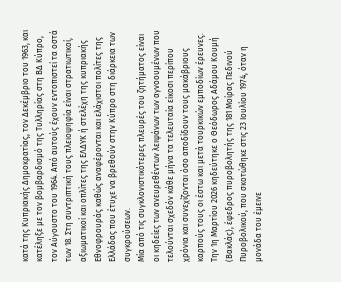κατά της Κυπριακής Δημοκρατίας, τον Δεκέμβριο του 1963, και κατέληξε με τον βομβαρδισμό της Τυλληρίας στη ΒΔ Κύπρο, τον Αύγουστο του 1964. Από αυτούς έχουν εντοπιστεί τα οστά των 18. Στη συντριπτική τους πλειοψηφία είναι στρατιωτικοί, αξιωματικοί και οπλίτες της ΕΛΔΥΚ ή στελέχη της κυπριακής Εθνοφρουράς καθώς αναφέρονται και ελάχιστοι πολίτες της Ελλάδας που έτυχε να βρεθούν στην Κύπρο στη διάρκεια των συγκρούσεων.
Μία από τις συγκλονιστικότερες πλευρές του ζητήματος είναι οι κηδείες των ανευρεθέντων λειψάνων των αγνοουμένων που τελούνται σχεδόν κάθε μήνα τα τελευταία είκοσι περίπου χρόνια και συνεχίζονται όσο αποδίδουν τους μακάβριους καρπούς τους οι έστω και μετά τουρκικών εμποδίων έρευνες. Την 1η Μαρτίου 2026 κηδεύτηκε ο Θεόδωρος Αδάμου Κουμή (Βακλάς), έφεδρος πυροβολητής της 181 Μοίρας Πεδινού Πυροβολικού, που σκοτώθηκε στις 23 Ιουλίου 1974, όταν η μονάδα του έμεινε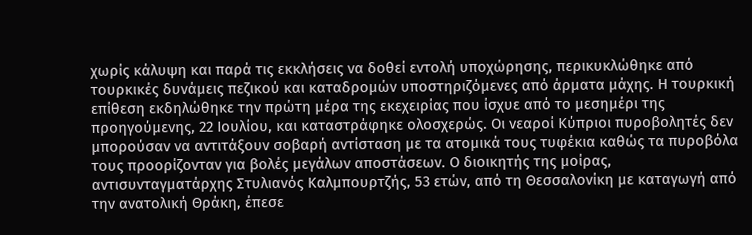χωρίς κάλυψη και παρά τις εκκλήσεις να δοθεί εντολή υποχώρησης, περικυκλώθηκε από τουρκικές δυνάμεις πεζικού και καταδρομών υποστηριζόμενες από άρματα μάχης. Η τουρκική επίθεση εκδηλώθηκε την πρώτη μέρα της εκεχειρίας που ίσχυε από το μεσημέρι της προηγούμενης, 22 Ιουλίου, και καταστράφηκε ολοσχερώς. Οι νεαροί Κύπριοι πυροβολητές δεν μπορούσαν να αντιτάξουν σοβαρή αντίσταση με τα ατομικά τους τυφέκια καθώς τα πυροβόλα τους προορίζονταν για βολές μεγάλων αποστάσεων. Ο διοικητής της μοίρας, αντισυνταγματάρχης Στυλιανός Καλμπουρτζής, 53 ετών, από τη Θεσσαλονίκη με καταγωγή από την ανατολική Θράκη, έπεσε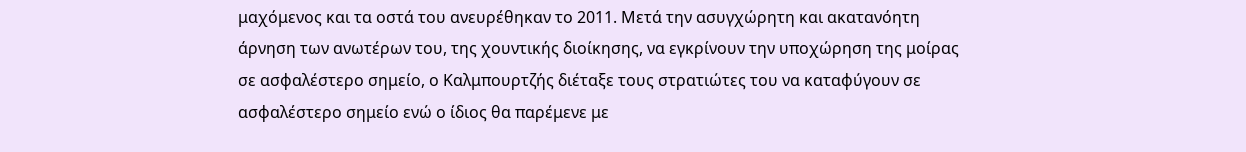μαχόμενος και τα οστά του ανευρέθηκαν το 2011. Μετά την ασυγχώρητη και ακατανόητη άρνηση των ανωτέρων του, της χουντικής διοίκησης, να εγκρίνουν την υποχώρηση της μοίρας σε ασφαλέστερο σημείο, ο Καλμπουρτζής διέταξε τους στρατιώτες του να καταφύγουν σε ασφαλέστερο σημείο ενώ ο ίδιος θα παρέμενε με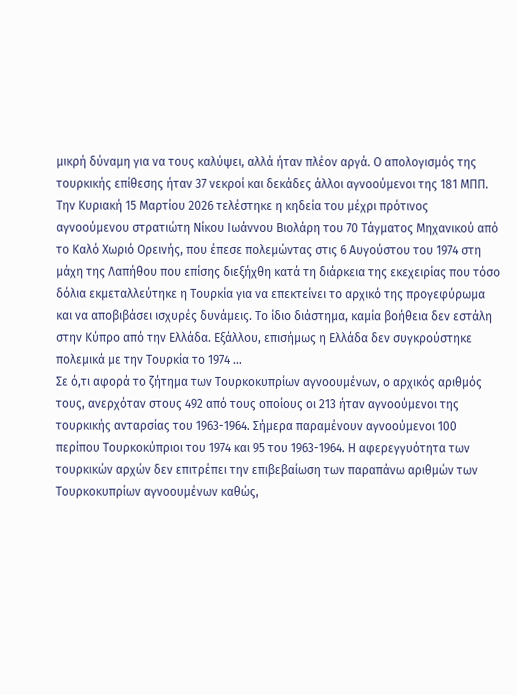μικρή δύναμη για να τους καλύψει, αλλά ήταν πλέον αργά. Ο απολογισμός της τουρκικής επίθεσης ήταν 37 νεκροί και δεκάδες άλλοι αγνοούμενοι της 181 ΜΠΠ.
Την Κυριακή 15 Μαρτίου 2026 τελέστηκε η κηδεία του μέχρι πρότινος αγνοούμενου στρατιώτη Νίκου Ιωάννου Βιολάρη του 70 Τάγματος Μηχανικού από το Καλό Χωριό Ορεινής, που έπεσε πολεμώντας στις 6 Αυγούστου του 1974 στη μάχη της Λαπήθου που επίσης διεξήχθη κατά τη διάρκεια της εκεχειρίας που τόσο δόλια εκμεταλλεύτηκε η Τουρκία για να επεκτείνει το αρχικό της προγεφύρωμα και να αποβιβάσει ισχυρές δυνάμεις. Το ίδιο διάστημα, καμία βοήθεια δεν εστάλη στην Κύπρο από την Ελλάδα. Εξάλλου, επισήμως η Ελλάδα δεν συγκρούστηκε πολεμικά με την Τουρκία το 1974 …
Σε ό,τι αφορά το ζήτημα των Τουρκοκυπρίων αγνοουμένων, ο αρχικός αριθμός τους, ανερχόταν στους 492 από τους οποίους οι 213 ήταν αγνοούμενοι της τουρκικής ανταρσίας του 1963-1964. Σήμερα παραμένουν αγνοούμενοι 100 περίπου Τουρκοκύπριοι του 1974 και 95 του 1963-1964. Η αφερεγγυότητα των τουρκικών αρχών δεν επιτρέπει την επιβεβαίωση των παραπάνω αριθμών των Τουρκοκυπρίων αγνοουμένων καθώς,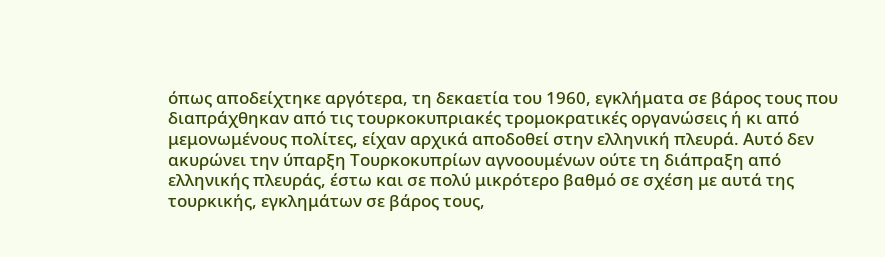όπως αποδείχτηκε αργότερα, τη δεκαετία του 1960, εγκλήματα σε βάρος τους που διαπράχθηκαν από τις τουρκοκυπριακές τρομοκρατικές οργανώσεις ή κι από μεμονωμένους πολίτες, είχαν αρχικά αποδοθεί στην ελληνική πλευρά. Αυτό δεν ακυρώνει την ύπαρξη Τουρκοκυπρίων αγνοουμένων ούτε τη διάπραξη από ελληνικής πλευράς, έστω και σε πολύ μικρότερο βαθμό σε σχέση με αυτά της τουρκικής, εγκλημάτων σε βάρος τους,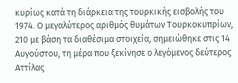κυρίως κατά τη διάρκεια της τουρκικής εισβολής του 1974. Ο μεγαλύτερος αριθμός θυμάτων Τουρκοκυπρίων, 210 με βάση τα διαθέσιμα στοιχεία, σημειώθηκε στις 14 Αυγούστου, τη μέρα που ξεκίνησε ο λεγόμενος δεύτερος Αττίλας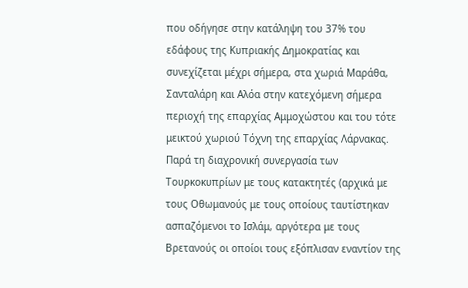που οδήγησε στην κατάληψη του 37% του εδάφους της Κυπριακής Δημοκρατίας και συνεχίζεται μέχρι σήμερα, στα χωριά Μαράθα, Σανταλάρη και Αλόα στην κατεχόμενη σήμερα περιοχή της επαρχίας Αμμοχώστου και του τότε μεικτού χωριού Τόχνη της επαρχίας Λάρνακας.
Παρά τη διαχρονική συνεργασία των Τουρκοκυπρίων με τους κατακτητές (αρχικά με τους Οθωμανούς με τους οποίους ταυτίστηκαν ασπαζόμενοι το Ισλάμ, αργότερα με τους Βρετανούς οι οποίοι τους εξόπλισαν εναντίον της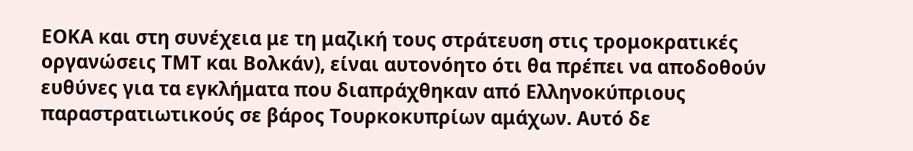ΕΟΚΑ και στη συνέχεια με τη μαζική τους στράτευση στις τρομοκρατικές οργανώσεις ΤΜΤ και Βολκάν), είναι αυτονόητο ότι θα πρέπει να αποδοθούν ευθύνες για τα εγκλήματα που διαπράχθηκαν από Ελληνοκύπριους παραστρατιωτικούς σε βάρος Τουρκοκυπρίων αμάχων. Αυτό δε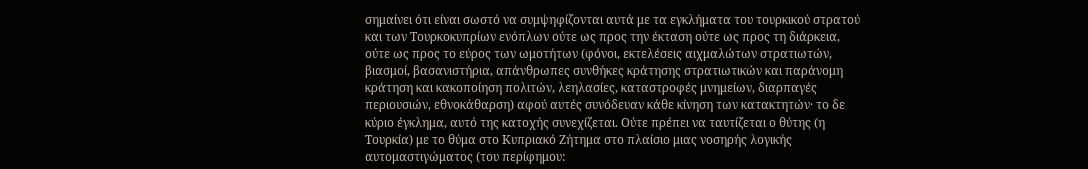σημαίνει ότι είναι σωστό να συμψηφίζονται αυτά με τα εγκλήματα του τουρκικού στρατού και των Τουρκοκυπρίων ενόπλων ούτε ως προς την έκταση ούτε ως προς τη διάρκεια, ούτε ως προς το εύρος των ωμοτήτων (φόνοι, εκτελέσεις αιχμαλώτων στρατιωτών, βιασμοί, βασανιστήρια, απάνθρωπες συνθήκες κράτησης στρατιωτικών και παράνομη κράτηση και κακοποίηση πολιτών, λεηλασίες, καταστροφές μνημείων, διαρπαγές περιουσιών, εθνοκάθαρση) αφού αυτές συνόδευαν κάθε κίνηση των κατακτητών· το δε κύριο έγκλημα, αυτό της κατοχής συνεχίζεται. Ούτε πρέπει να ταυτίζεται ο θύτης (η Τουρκία) με το θύμα στο Κυπριακό Ζήτημα στο πλαίσιο μιας νοσηρής λογικής αυτομαστιγώματος (του περίφημου: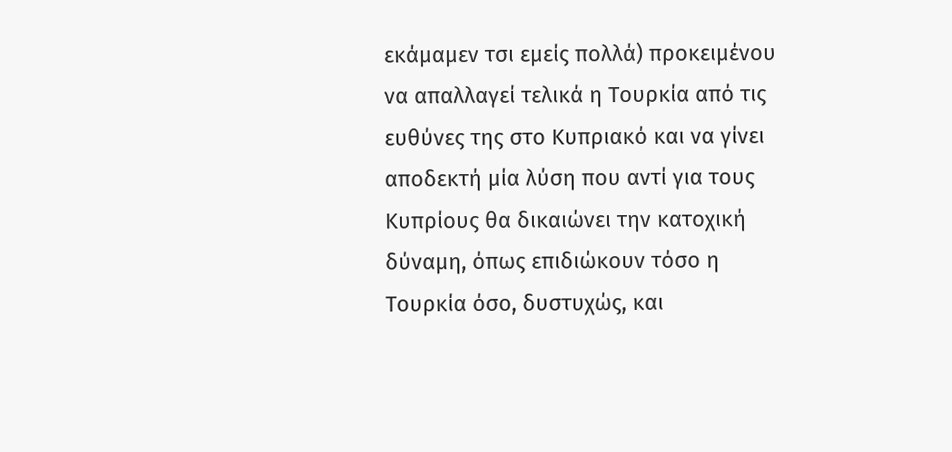εκάμαμεν τσι εμείς πολλά) προκειμένου να απαλλαγεί τελικά η Τουρκία από τις ευθύνες της στο Κυπριακό και να γίνει αποδεκτή μία λύση που αντί για τους Κυπρίους θα δικαιώνει την κατοχική δύναμη, όπως επιδιώκουν τόσο η Τουρκία όσο, δυστυχώς, και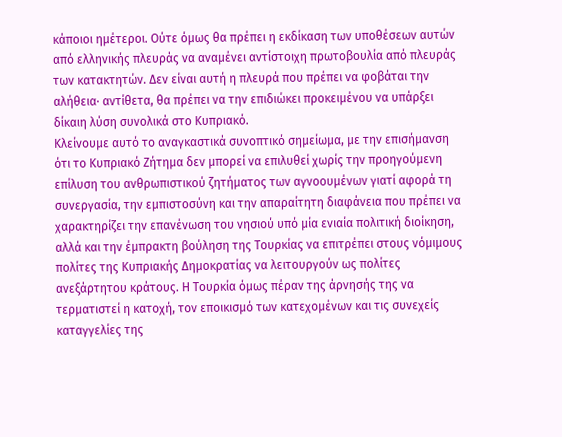κάποιοι ημέτεροι. Ούτε όμως θα πρέπει η εκδίκαση των υποθέσεων αυτών από ελληνικής πλευράς να αναμένει αντίστοιχη πρωτοβουλία από πλευράς των κατακτητών. Δεν είναι αυτή η πλευρά που πρέπει να φοβάται την αλήθεια· αντίθετα, θα πρέπει να την επιδιώκει προκειμένου να υπάρξει δίκαιη λύση συνολικά στο Κυπριακό.
Κλείνουμε αυτό το αναγκαστικά συνοπτικό σημείωμα, με την επισήμανση ότι το Κυπριακό Ζήτημα δεν μπορεί να επιλυθεί χωρίς την προηγούμενη επίλυση του ανθρωπιστικού ζητήματος των αγνοουμένων γιατί αφορά τη συνεργασία, την εμπιστοσύνη και την απαραίτητη διαφάνεια που πρέπει να χαρακτηρίζει την επανένωση του νησιού υπό μία ενιαία πολιτική διοίκηση, αλλά και την έμπρακτη βούληση της Τουρκίας να επιτρέπει στους νόμιμους πολίτες της Κυπριακής Δημοκρατίας να λειτουργούν ως πολίτες ανεξάρτητου κράτους. Η Τουρκία όμως πέραν της άρνησής της να τερματιστεί η κατοχή, τον εποικισμό των κατεχομένων και τις συνεχείς καταγγελίες της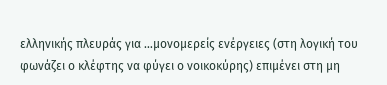ελληνικής πλευράς για …μονομερείς ενέργειες (στη λογική του φωνάζει ο κλέφτης να φύγει ο νοικοκύρης) επιμένει στη μη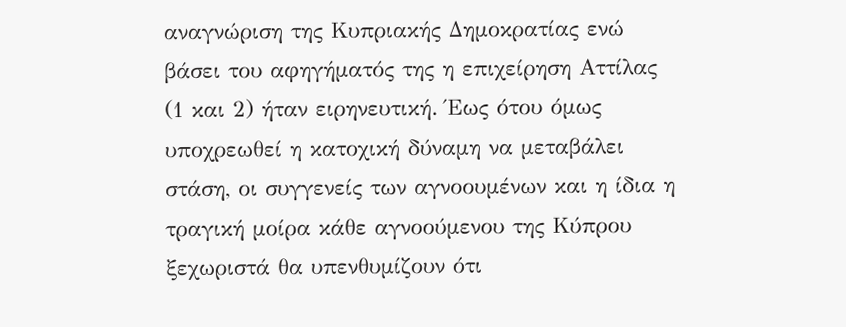αναγνώριση της Κυπριακής Δημοκρατίας ενώ βάσει του αφηγήματός της η επιχείρηση Αττίλας (1 και 2) ήταν ειρηνευτική. Έως ότου όμως υποχρεωθεί η κατοχική δύναμη να μεταβάλει στάση, οι συγγενείς των αγνοουμένων και η ίδια η τραγική μοίρα κάθε αγνοούμενου της Κύπρου ξεχωριστά θα υπενθυμίζουν ότι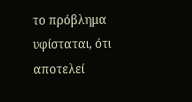το πρόβλημα υφίσταται, ότι αποτελεί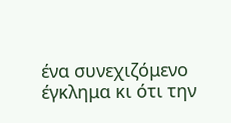ένα συνεχιζόμενο έγκλημα κι ότι την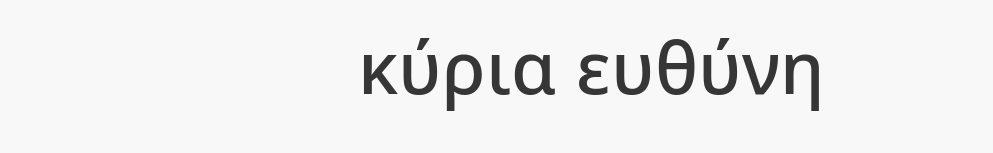κύρια ευθύνη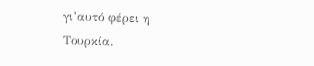γι’αυτό φέρει η Τουρκία.